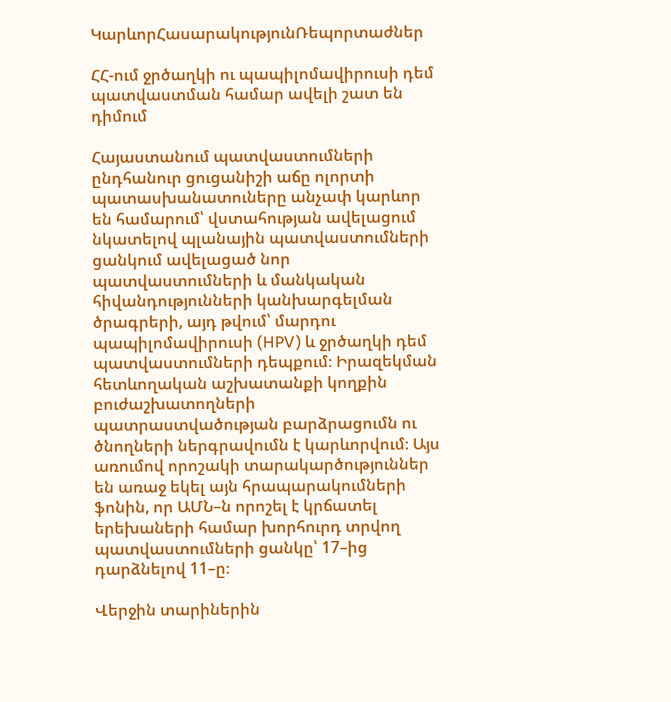ԿարևորՀասարակությունՌեպորտաժներ

ՀՀ-ում ջրծաղկի ու պապիլոմավիրուսի դեմ պատվաստման համար ավելի շատ են դիմում

Հայաստանում պատվաստումների ընդհանուր ցուցանիշի աճը ոլորտի պատասխանատուները անչափ կարևոր են համարում՝ վստահության ավելացում նկատելով պլանային պատվաստումների ցանկում ավելացած նոր պատվաստումների և մանկական հիվանդությունների կանխարգելման ծրագրերի, այդ թվում՝ մարդու պապիլոմավիրուսի (HPV) և ջրծաղկի դեմ պատվաստումների դեպքում։ Իրազեկման հետևողական աշխատանքի կողքին բուժաշխատողների պատրաստվածության բարձրացումն ու ծնողների ներգրավումն է կարևորվում։ Այս առումով որոշակի տարակարծություններ են առաջ եկել այն հրապարակումների ֆոնին, որ ԱՄՆ–ն որոշել է կրճատել երեխաների համար խորհուրդ տրվող պատվաստումների ցանկը՝ 17–ից դարձնելով 11–ը։

Վերջին տարիներին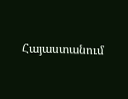Հայաստանում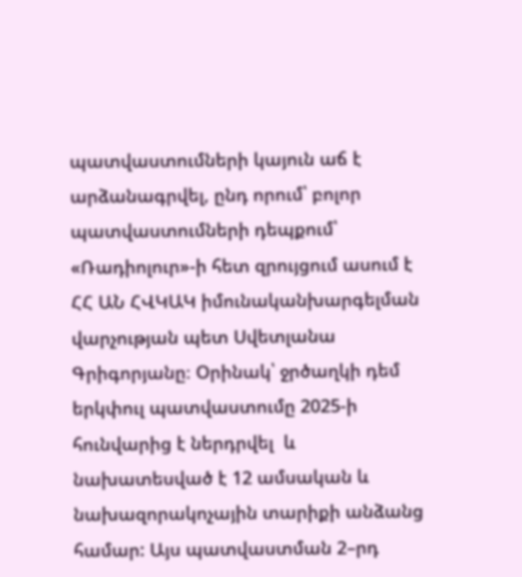պատվաստումների կայուն աճ է արձանագրվել, ընդ որում՝ բոլոր պատվաստումների դեպքում՝ «Ռադիոլուր»-ի հետ զրույցում ասում է ՀՀ ԱՆ ՀՎԿԱԿ իմունականխարգելման վարչության պետ Սվետլանա Գրիգորյանը։ Օրինակ՝ ջրծաղկի դեմ երկփուլ պատվաստումը 2025-ի հունվարից է ներդրվել  և նախատեսված է 12 ամսական և նախազորակոչային տարիքի անձանց համար: Այս պատվաստման 2–րդ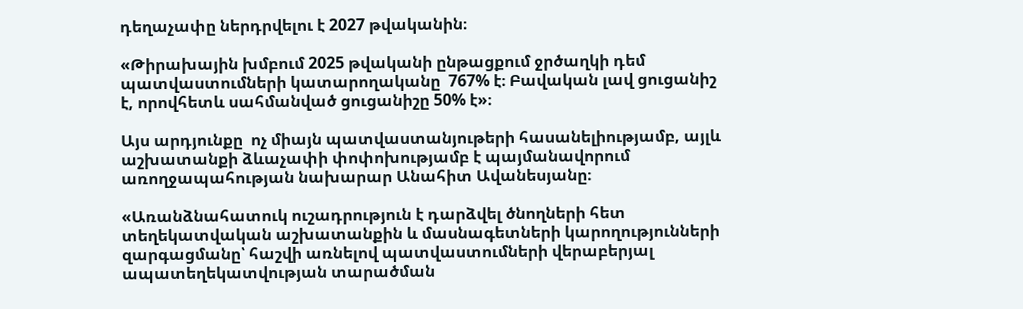դեղաչափը ներդրվելու է 2027 թվականին։

«Թիրախային խմբում 2025 թվականի ընթացքում ջրծաղկի դեմ պատվաստումների կատարողականը  767% է։ Բավական լավ ցուցանիշ է, որովհետև սահմանված ցուցանիշը 50% է»։

Այս արդյունքը  ոչ միայն պատվաստանյութերի հասանելիությամբ, այլև աշխատանքի ձևաչափի փոփոխությամբ է պայմանավորում առողջապահության նախարար Անահիտ Ավանեսյանը։

«Առանձնահատուկ ուշադրություն է դարձվել ծնողների հետ տեղեկատվական աշխատանքին և մասնագետների կարողությունների զարգացմանը՝ հաշվի առնելով պատվաստումների վերաբերյալ ապատեղեկատվության տարածման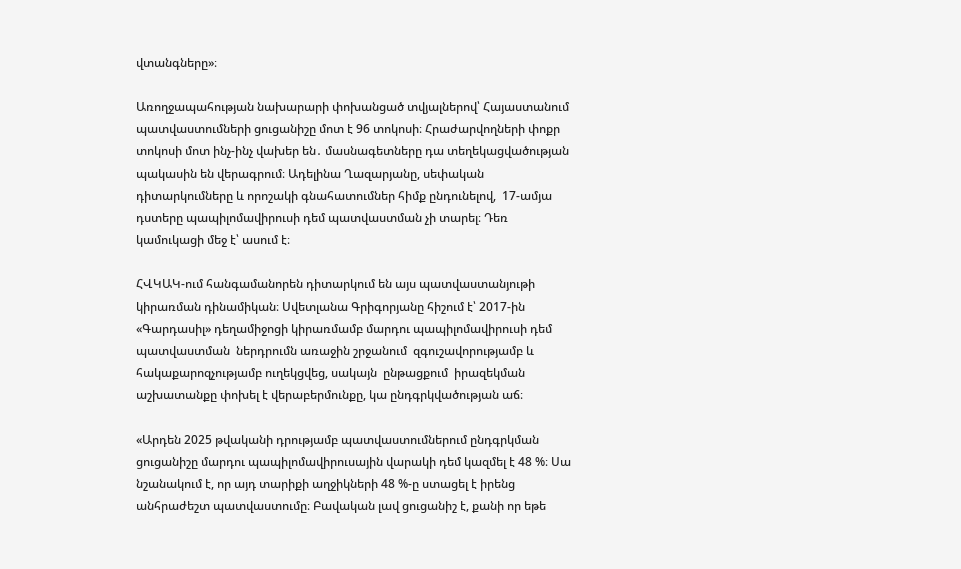վտանգները»։

Առողջապահության նախարարի փոխանցած տվյալներով՝ Հայաստանում պատվաստումների ցուցանիշը մոտ է 96 տոկոսի։ Հրաժարվողների փոքր տոկոսի մոտ ինչ-ինչ վախեր են․ մասնագետները դա տեղեկացվածության  պակասին են վերագրում։ Ադելինա Ղազարյանը, սեփական դիտարկումները և որոշակի գնահատումներ հիմք ընդունելով,  17-ամյա դստերը պապիլոմավիրուսի դեմ պատվաստման չի տարել։ Դեռ կամուկացի մեջ է՝ ասում է։

ՀՎԿԱԿ-ում հանգամանորեն դիտարկում են այս պատվաստանյութի կիրառման դինամիկան։ Սվետլանա Գրիգորյանը հիշում է՝ 2017-ին «Գարդասիլ» դեղամիջոցի կիրառմամբ մարդու պապիլոմավիրուսի դեմ պատվաստման  ներդրումն առաջին շրջանում  զգուշավորությամբ և հակաքարոզչությամբ ուղեկցվեց, սակայն  ընթացքում  իրազեկման աշխատանքը փոխել է վերաբերմունքը, կա ընդգրկվածության աճ։

«Արդեն 2025 թվականի դրությամբ պատվաստումներում ընդգրկման ցուցանիշը մարդու պապիլոմավիրուսային վարակի դեմ կազմել է 48 %։ Սա նշանակում է, որ այդ տարիքի աղջիկների 48 %-ը ստացել է իրենց անհրաժեշտ պատվաստումը։ Բավական լավ ցուցանիշ է, քանի որ եթե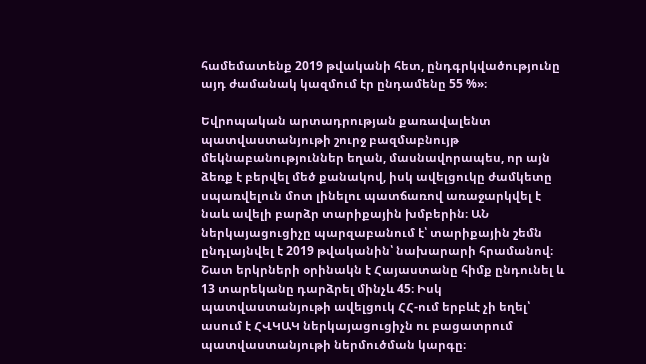համեմատենք 2019 թվականի հետ, ընդգրկվածությունը այդ ժամանակ կազմում էր ընդամենը 55 %»։

Եվրոպական արտադրության քառավալենտ պատվաստանյութի շուրջ բազմաբնույթ մեկնաբանություններ եղան, մասնավորապես, որ այն ձեռք է բերվել մեծ քանակով, իսկ ավելցուկը ժամկետը սպառվելուն մոտ լինելու պատճառով առաջարկվել է նաև ավելի բարձր տարիքային խմբերին։ ԱՆ ներկայացուցիչը պարզաբանում է՝ տարիքային շեմն  ընդլայնվել է 2019 թվականին՝ նախարարի հրամանով։ Շատ երկրների օրինակն է Հայաստանը հիմք ընդունել և 13 տարեկանը դարձրել մինչև 45։ Իսկ պատվաստանյութի ավելցուկ ՀՀ-ում երբևէ չի եղել՝ ասում է ՀՎԿԱԿ ներկայացուցիչն ու բացատրում պատվաստանյութի ներմուծման կարգը։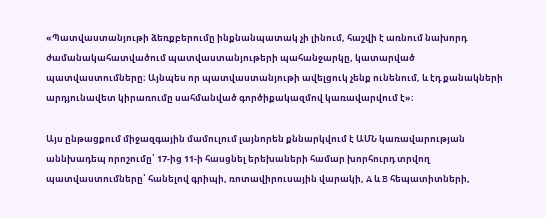«Պատվաստանյութի ձեռքբերումը ինքնանպատակ չի լինում, հաշվի է առնում նախորդ ժամանակահատվածում պատվաստանյութերի պահանջարկը, կատարված պատվաստումները։ Այնպես որ պատվաստանյութի ավելցուկ չենք ունենում, և էդ քանակների արդյունավետ կիրառումը սահմանված գործիքակազմով կառավարվում է»։

Այս ընթացքում միջազգային մամուլում լայնորեն քննարկվում է ԱՄՆ կառավարության աննխադեպ որոշումը՝ 17-ից 11-ի հասցնել երեխաների համար խորհուրդ տրվող պատվաստումները՝ հանելով գրիպի, ռոտավիրուսային վարակի, A և B հեպատիտների,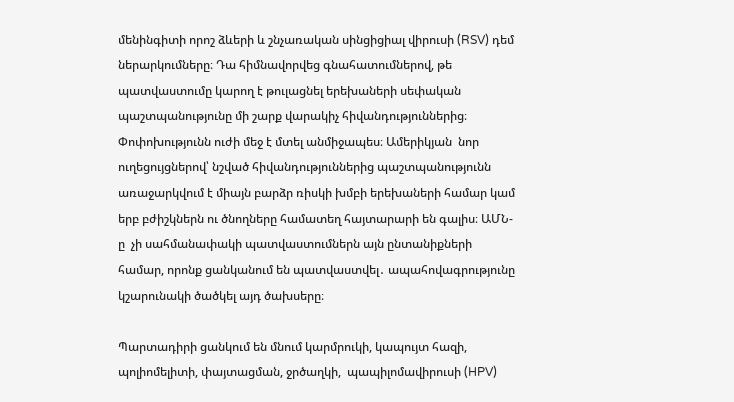մենինգիտի որոշ ձևերի և շնչառական սինցիցիալ վիրուսի (RSV) դեմ ներարկումները։ Դա հիմնավորվեց գնահատումներով, թե պատվաստումը կարող է թուլացնել երեխաների սեփական պաշտպանությունը մի շարք վարակիչ հիվանդություններից։ Փոփոխությունն ուժի մեջ է մտել անմիջապես։ Ամերիկյան  նոր ուղեցույցներով՝ նշված հիվանդություններից պաշտպանությունն առաջարկվում է միայն բարձր ռիսկի խմբի երեխաների համար կամ երբ բժիշկներն ու ծնողները համատեղ հայտարարի են գալիս։ ԱՄՆ-ը  չի սահմանափակի պատվաստումներն այն ընտանիքների համար, որոնք ցանկանում են պատվաստվել․ ապահովագրությունը կշարունակի ծածկել այդ ծախսերը։

Պարտադիրի ցանկում են մնում կարմրուկի, կապույտ հազի, պոլիոմելիտի, փայտացման, ջրծաղկի,  պապիլոմավիրուսի (HPV)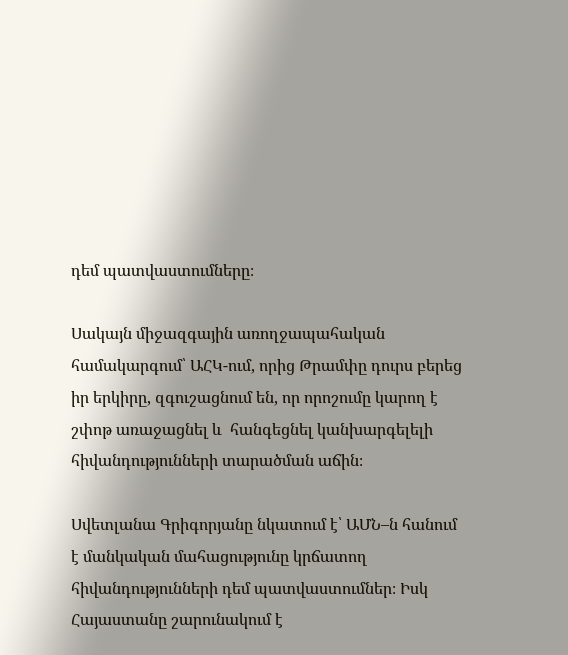դեմ պատվաստումները։

Սակայն միջազգային առողջապահական համակարգում՝ ԱՀԿ-ում, որից Թրամփը դուրս բերեց իր երկիրը, զգուշացնում են, որ որոշումը կարող է շփոթ առաջացնել և  հանգեցնել կանխարգելելի հիվանդությունների տարածման աճին։

Սվետլանա Գրիգորյանը նկատում է՝ ԱՄՆ–ն հանում է մանկական մահացությունը կրճատող հիվանդությունների դեմ պատվաստումներ։ Իսկ Հայաստանը շարունակում է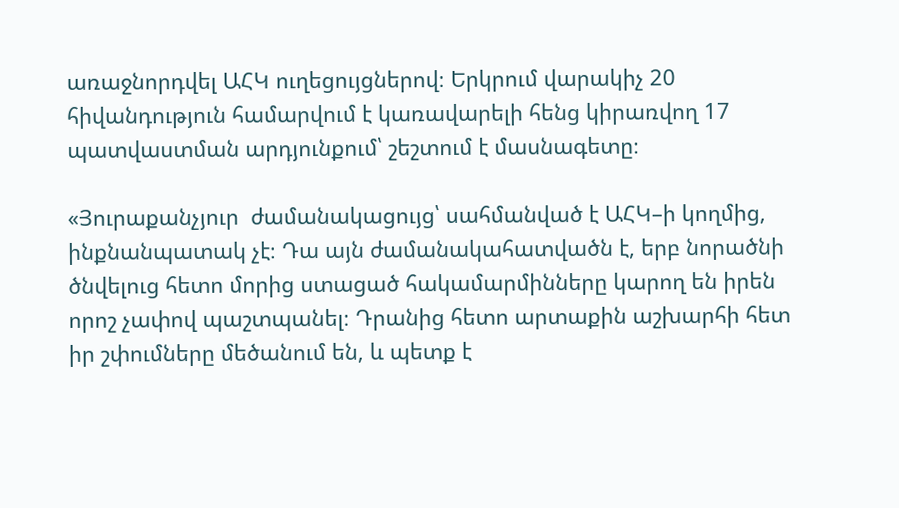առաջնորդվել ԱՀԿ ուղեցույցներով։ Երկրում վարակիչ 20  հիվանդություն համարվում է կառավարելի հենց կիրառվող 17 պատվաստման արդյունքում՝ շեշտում է մասնագետը։

«Յուրաքանչյուր  ժամանակացույց՝ սահմանված է ԱՀԿ–ի կողմից, ինքնանպատակ չէ։ Դա այն ժամանակահատվածն է, երբ նորածնի ծնվելուց հետո մորից ստացած հակամարմինները կարող են իրեն որոշ չափով պաշտպանել։ Դրանից հետո արտաքին աշխարհի հետ իր շփումները մեծանում են, և պետք է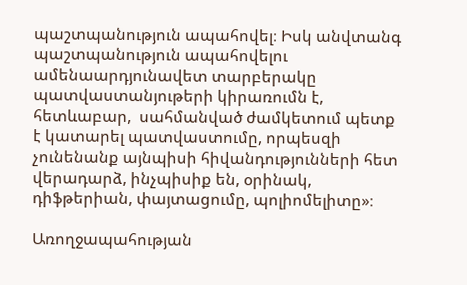պաշտպանություն ապահովել։ Իսկ անվտանգ պաշտպանություն ապահովելու ամենաարդյունավետ տարբերակը  պատվաստանյութերի կիրառումն է, հետևաբար,  սահմանված ժամկետում պետք է կատարել պատվաստումը, որպեսզի չունենանք այնպիսի հիվանդությունների հետ վերադարձ, ինչպիսիք են, օրինակ, դիֆթերիան, փայտացումը, պոլիոմելիտը»։

Առողջապահության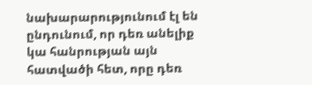նախարարությունում էլ են ընդունում, որ դեռ անելիք կա հանրության այն հատվածի հետ, որը դեռ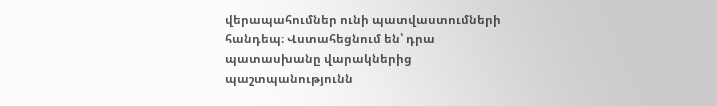վերապահումներ ունի պատվաստումների հանդեպ։ Վստահեցնում են՝ դրա պատասխանը վարակներից պաշտպանությունն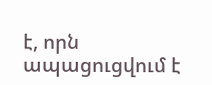է, որն ապացուցվում է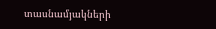տասնամյակների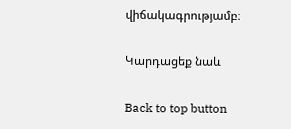վիճակագրությամբ։

Կարդացեք նաև

Back to top button